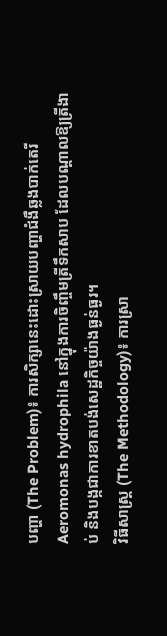បញ្ហា (The Problem)៖ ការសិក្សានេះដោះស្រាយបញ្ហាជំងឺឆ្លងបាក់តេរី Aeromonas hydrophila នៅក្នុងការចិញ្ចឹមត្រីទឹកសាប ដែលបណ្តាលឱ្យត្រីងាប់ និងបង្កជាការខាតបង់សេដ្ឋកិច្ចយ៉ាងធ្ងន់ធ្ងរ។
វិធីសាស្ត្រ (The Methodology)៖ ការស្រា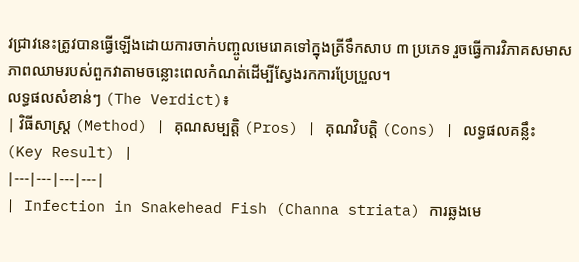វជ្រាវនេះត្រូវបានធ្វើឡើងដោយការចាក់បញ្ចូលមេរោគទៅក្នុងត្រីទឹកសាប ៣ ប្រភេទ រួចធ្វើការវិភាគសមាសភាពឈាមរបស់ពួកវាតាមចន្លោះពេលកំណត់ដើម្បីស្វែងរកការប្រែប្រួល។
លទ្ធផលសំខាន់ៗ (The Verdict)៖
| វិធីសាស្ត្រ (Method) | គុណសម្បត្តិ (Pros) | គុណវិបត្តិ (Cons) | លទ្ធផលគន្លឹះ (Key Result) |
|---|---|---|---|
| Infection in Snakehead Fish (Channa striata) ការឆ្លងមេ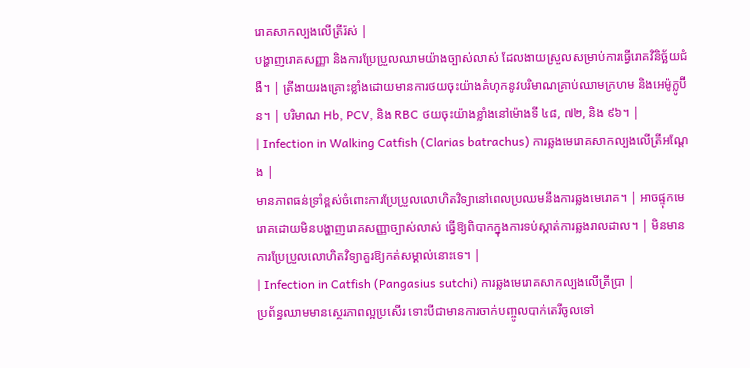រោគសាកល្បងលើត្រីរ៉ស់ |
បង្ហាញរោគសញ្ញា និងការប្រែប្រួលឈាមយ៉ាងច្បាស់លាស់ ដែលងាយស្រួលសម្រាប់ការធ្វើរោគវិនិច្ឆ័យជំងឺ។ | ត្រីងាយរងគ្រោះខ្លាំងដោយមានការថយចុះយ៉ាងគំហុកនូវបរិមាណគ្រាប់ឈាមក្រហម និងអេម៉ូក្លូប៊ីន។ | បរិមាណ Hb, PCV, និង RBC ថយចុះយ៉ាងខ្លាំងនៅម៉ោងទី ៤៨, ៧២, និង ៩៦។ |
| Infection in Walking Catfish (Clarias batrachus) ការឆ្លងមេរោគសាកល្បងលើត្រីអណ្តែង |
មានភាពធន់ទ្រាំខ្ពស់ចំពោះការប្រែប្រួលលោហិតវិទ្យានៅពេលប្រឈមនឹងការឆ្លងមេរោគ។ | អាចផ្ទុកមេរោគដោយមិនបង្ហាញរោគសញ្ញាច្បាស់លាស់ ធ្វើឱ្យពិបាកក្នុងការទប់ស្កាត់ការឆ្លងរាលដាល។ | មិនមានការប្រែប្រួលលោហិតវិទ្យាគួរឱ្យកត់សម្គាល់នោះទេ។ |
| Infection in Catfish (Pangasius sutchi) ការឆ្លងមេរោគសាកល្បងលើត្រីប្រា |
ប្រព័ន្ធឈាមមានស្ថេរភាពល្អប្រសើរ ទោះបីជាមានការចាក់បញ្ចូលបាក់តេរីចូលទៅ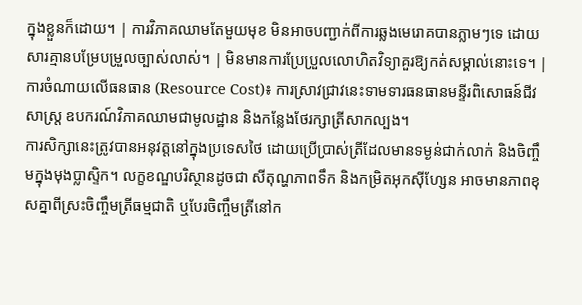ក្នុងខ្លួនក៏ដោយ។ | ការវិភាគឈាមតែមួយមុខ មិនអាចបញ្ជាក់ពីការឆ្លងមេរោគបានភ្លាមៗទេ ដោយសារគ្មានបម្រែបម្រួលច្បាស់លាស់។ | មិនមានការប្រែប្រួលលោហិតវិទ្យាគួរឱ្យកត់សម្គាល់នោះទេ។ |
ការចំណាយលើធនធាន (Resource Cost)៖ ការស្រាវជ្រាវនេះទាមទារធនធានមន្ទីរពិសោធន៍ជីវសាស្ត្រ ឧបករណ៍វិភាគឈាមជាមូលដ្ឋាន និងកន្លែងថែរក្សាត្រីសាកល្បង។
ការសិក្សានេះត្រូវបានអនុវត្តនៅក្នុងប្រទេសថៃ ដោយប្រើប្រាស់ត្រីដែលមានទម្ងន់ជាក់លាក់ និងចិញ្ចឹមក្នុងមុងប្លាស្ទិក។ លក្ខខណ្ឌបរិស្ថានដូចជា សីតុណ្ហភាពទឹក និងកម្រិតអុកស៊ីហ្សែន អាចមានភាពខុសគ្នាពីស្រះចិញ្ចឹមត្រីធម្មជាតិ ឬបែរចិញ្ចឹមត្រីនៅក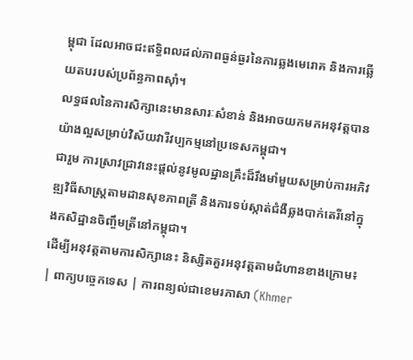ម្ពុជា ដែលអាចជះឥទ្ធិពលដល់ភាពធ្ងន់ធ្ងរនៃការឆ្លងមេរោគ និងការឆ្លើយតបរបស់ប្រព័ន្ធភាពស៊ាំ។
លទ្ធផលនៃការសិក្សានេះមានសារៈសំខាន់ និងអាចយកមកអនុវត្តបានយ៉ាងល្អសម្រាប់វិស័យវារីវប្បកម្មនៅប្រទេសកម្ពុជា។
ជារួម ការស្រាវជ្រាវនេះផ្តល់នូវមូលដ្ឋានគ្រឹះដ៏រឹងមាំមួយសម្រាប់ការអភិវឌ្ឍវិធីសាស្ត្រតាមដានសុខភាពត្រី និងការទប់ស្កាត់ជំងឺឆ្លងបាក់តេរីនៅក្នុងកសិដ្ឋានចិញ្ចឹមត្រីនៅកម្ពុជា។
ដើម្បីអនុវត្តតាមការសិក្សានេះ និស្សិតគួរអនុវត្តតាមជំហានខាងក្រោម៖
| ពាក្យបច្ចេកទេស | ការពន្យល់ជាខេមរភាសា (Khmer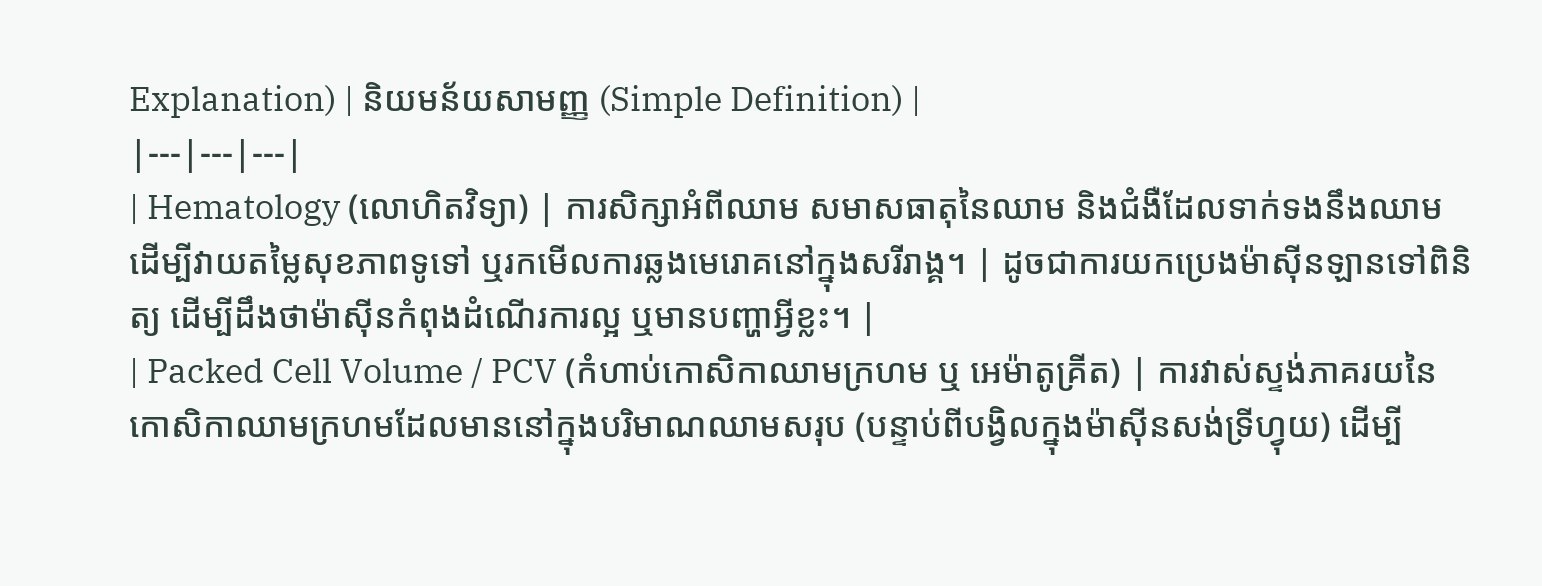Explanation) | និយមន័យសាមញ្ញ (Simple Definition) |
|---|---|---|
| Hematology (លោហិតវិទ្យា) | ការសិក្សាអំពីឈាម សមាសធាតុនៃឈាម និងជំងឺដែលទាក់ទងនឹងឈាម ដើម្បីវាយតម្លៃសុខភាពទូទៅ ឬរកមើលការឆ្លងមេរោគនៅក្នុងសរីរាង្គ។ | ដូចជាការយកប្រេងម៉ាស៊ីនឡានទៅពិនិត្យ ដើម្បីដឹងថាម៉ាស៊ីនកំពុងដំណើរការល្អ ឬមានបញ្ហាអ្វីខ្លះ។ |
| Packed Cell Volume / PCV (កំហាប់កោសិកាឈាមក្រហម ឬ អេម៉ាតូគ្រីត) | ការវាស់ស្ទង់ភាគរយនៃកោសិកាឈាមក្រហមដែលមាននៅក្នុងបរិមាណឈាមសរុប (បន្ទាប់ពីបង្វិលក្នុងម៉ាស៊ីនសង់ទ្រីហ្វុយ) ដើម្បី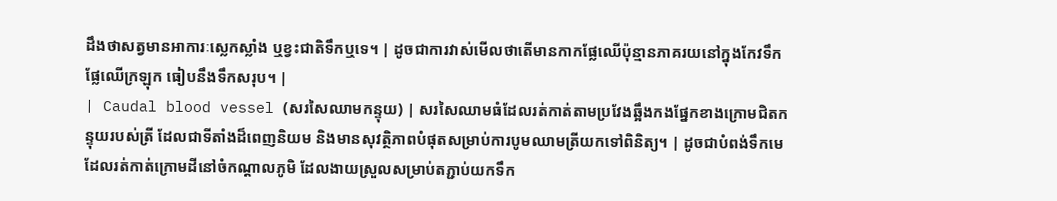ដឹងថាសត្វមានអាការៈស្លេកស្លាំង ឬខ្វះជាតិទឹកឬទេ។ | ដូចជាការវាស់មើលថាតើមានកាកផ្លែឈើប៉ុន្មានភាគរយនៅក្នុងកែវទឹកផ្លែឈើក្រឡុក ធៀបនឹងទឹកសរុប។ |
| Caudal blood vessel (សរសៃឈាមកន្ទុយ) | សរសៃឈាមធំដែលរត់កាត់តាមប្រវែងឆ្អឹងកងផ្នែកខាងក្រោមជិតកន្ទុយរបស់ត្រី ដែលជាទីតាំងដ៏ពេញនិយម និងមានសុវត្ថិភាពបំផុតសម្រាប់ការបូមឈាមត្រីយកទៅពិនិត្យ។ | ដូចជាបំពង់ទឹកមេដែលរត់កាត់ក្រោមដីនៅចំកណ្តាលភូមិ ដែលងាយស្រួលសម្រាប់តភ្ជាប់យកទឹក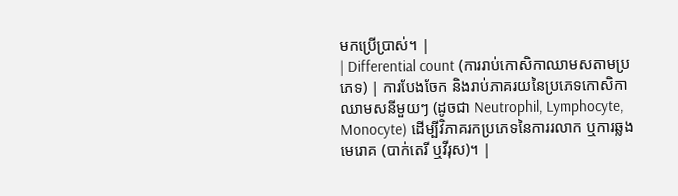មកប្រើប្រាស់។ |
| Differential count (ការរាប់កោសិកាឈាមសតាមប្រភេទ) | ការបែងចែក និងរាប់ភាគរយនៃប្រភេទកោសិកាឈាមសនីមួយៗ (ដូចជា Neutrophil, Lymphocyte, Monocyte) ដើម្បីវិភាគរកប្រភេទនៃការរលាក ឬការឆ្លងមេរោគ (បាក់តេរី ឬវីរុស)។ |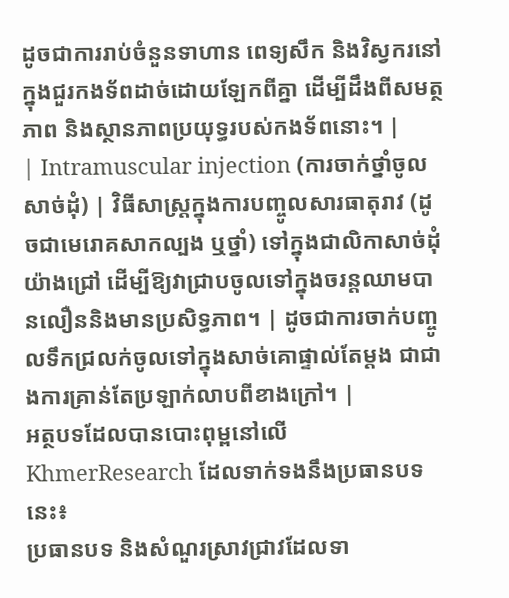ដូចជាការរាប់ចំនួនទាហាន ពេទ្យសឹក និងវិស្វករនៅក្នុងជួរកងទ័ពដាច់ដោយឡែកពីគ្នា ដើម្បីដឹងពីសមត្ថភាព និងស្ថានភាពប្រយុទ្ធរបស់កងទ័ពនោះ។ |
| Intramuscular injection (ការចាក់ថ្នាំចូលសាច់ដុំ) | វិធីសាស្ត្រក្នុងការបញ្ចូលសារធាតុរាវ (ដូចជាមេរោគសាកល្បង ឬថ្នាំ) ទៅក្នុងជាលិកាសាច់ដុំយ៉ាងជ្រៅ ដើម្បីឱ្យវាជ្រាបចូលទៅក្នុងចរន្តឈាមបានលឿននិងមានប្រសិទ្ធភាព។ | ដូចជាការចាក់បញ្ចូលទឹកជ្រលក់ចូលទៅក្នុងសាច់គោផ្ទាល់តែម្តង ជាជាងការគ្រាន់តែប្រឡាក់លាបពីខាងក្រៅ។ |
អត្ថបទដែលបានបោះពុម្ពនៅលើ KhmerResearch ដែលទាក់ទងនឹងប្រធានបទនេះ៖
ប្រធានបទ និងសំណួរស្រាវជ្រាវដែលទា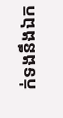ក់ទងនឹងឯក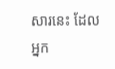សារនេះ ដែលអ្នក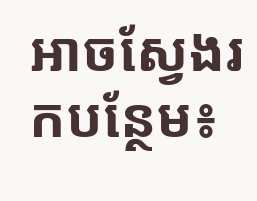អាចស្វែងរកបន្ថែម៖